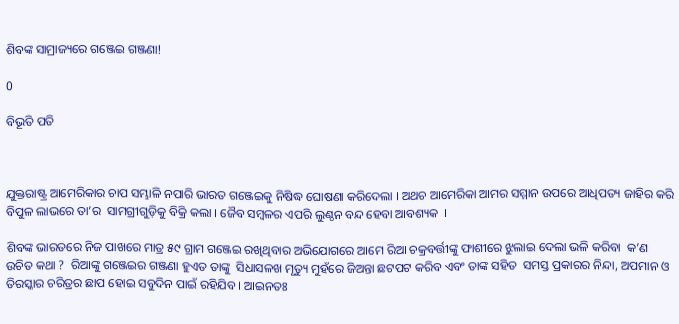ଶିବଙ୍କ ସାମ୍ରାଜ୍ୟରେ ଗଞ୍ଜେଇ ଗଞ୍ଜଣା!

0

ବିଭୂତି ପତି



ଯୁକ୍ତରାଷ୍ଟ୍ର ଆମେରିକାର ଚାପ ସମ୍ଭାଳି ନପାରି ଭାରତ ଗଞ୍ଜେଇକୁ ନିଷିଦ୍ଧ ଘୋଷଣା କରିଦେଲା । ଅଥଚ ଆମେରିକା ଆମର ସମ୍ମାନ ଉପରେ ଆଧିପତ୍ୟ ଜାହିର କରି ବିପୁଳ ଲାଭରେ ତା’ର  ସାମଗ୍ରୀଗୁଡ଼ିକୁ ବିକ୍ରି କଲା । ଜୈବ ସମ୍ବଳର ଏପରି ଲୁଣ୍ଠନ ବନ୍ଦ ହେବା ଆବଶ୍ୟକ  ।

ଶିବଙ୍କ ଭାରତରେ ନିଜ ପାଖରେ ମାତ୍ର ୫୯ ଗ୍ରାମ ଗଞ୍ଜେଇ ରଖିଥିବାର ଅଭିଯୋଗରେ ଆମେ ରିଆ ଚକ୍ରବର୍ତ୍ତୀଙ୍କୁ ଫାଶୀରେ ଝୁଲାଇ ଦେଲା ଭଳି କରିବା  କ’ଣ ଉଚିତ କଥା ?  ରିଆଙ୍କୁ ଗଞ୍ଜେଇର ଗଞ୍ଜଣା ହୁଏତ ତାଙ୍କୁ  ସିଧାସଳଖ ମୃତ୍ୟୁ ମୁହଁରେ ଜିଅନ୍ତା ଛଟପଟ କରିବ ଏବଂ ତାଙ୍କ ସହିତ  ସମସ୍ତ ପ୍ରକାରର ନିନ୍ଦା, ଅପମାନ ଓ ତିରସ୍କାର ଚରିତ୍ରର ଛାପ ହୋଇ ସବୁଦିନ ପାଇଁ ରହିଯିବ । ଆଇନତଃ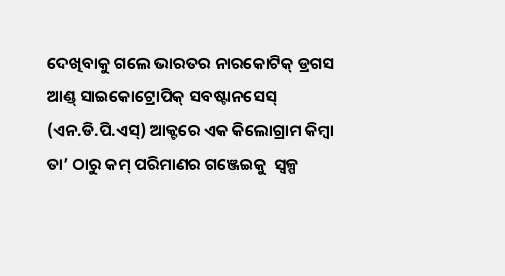ଦେଖିବାକୁ ଗଲେ ଭାରତର ନାରକୋଟିକ୍ ଡ୍ରଗସ ଆଣ୍ଡ୍ ସାଇକୋଟ୍ରୋପିକ୍ ସବଷ୍ଟାନସେସ୍ (ଏନ.ଡି.ପି.ଏସ୍) ଆକ୍ଟରେ ଏକ କିଲୋଗ୍ରାମ କିମ୍ବା ତା’ ଠାରୁ କମ୍ ପରିମାଣର ଗଞ୍ଜେଇକୁ  ସ୍ୱଳ୍ପ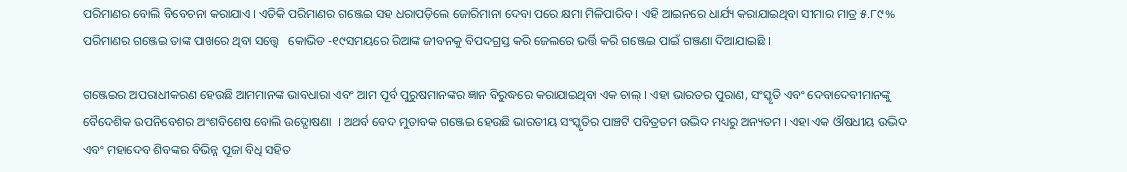ପରିମାଣର ବୋଲି ବିବେଚନା କରାଯାଏ । ଏତିକି ପରିମାଣର ଗଞ୍ଜେଇ ସହ ଧରାପଡ଼ିଲେ ଜୋରିମାନା ଦେବା ପରେ କ୍ଷମା ମିଳିପାରିବ । ଏହି ଆଇନରେ ଧାର୍ଯ୍ୟ କରାଯାଇଥିବା ସୀମାର ମାତ୍ର ୫.୮୯% ପରିମାଣର ଗଞ୍ଜେଇ ତାଙ୍କ ପାଖରେ ଥିବା ସତ୍ତ୍ୱେ   କୋଭିଡ -୧୯ସମୟରେ ରିଆଙ୍କ ଜୀବନକୁ ବିପଦଗ୍ରସ୍ତ କରି ଜେଲରେ ଭର୍ତ୍ତି କରି ଗଞ୍ଜେଇ ପାଇଁ ଗଞ୍ଜଣା ଦିଆଯାଇଛି ।

ଗଞ୍ଜେଇର ଅପରାଧୀକରଣ ହେଉଛି ଆମମାନଙ୍କ ଭାବଧାରା ଏବଂ ଆମ ପୂର୍ବ ପୁରୁଷମାନଙ୍କର ଜ୍ଞାନ ବିରୁଦ୍ଧରେ କରାଯାଇଥିବା ଏକ ଚାଲ୍ । ଏହା ଭାରତର ପୁରାଣ, ସଂସ୍କୃତି ଏବଂ ଦେବାଦେବୀମାନଙ୍କୁ ବୈଦେଶିକ ଉପନିବେଶର ଅଂଶବିଶେଷ ବୋଲି ଉଦ୍ଘୋଷଣା  । ଅଥର୍ବ ବେଦ ମୁତାବକ ଗଞ୍ଜେଇ ହେଉଛି ଭାରତୀୟ ସଂସ୍କୃତିର ପାଞ୍ଚଟି ପବିତ୍ରତମ ଉଦ୍ଭିଦ ମଧ୍ୟରୁ ଅନ୍ୟତମ । ଏହା ଏକ ଔଷଧୀୟ ଉଦ୍ଭିଦ ଏବଂ ମହାଦେବ ଶିବଙ୍କର ବିଭିନ୍ନ ପୂଜା ବିଧି ସହିତ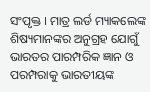ସଂପୃକ୍ତ । ମାତ୍ର ଲର୍ଡ ମ୍ୟାକଲେଙ୍କ ଶିଷ୍ୟମାନଙ୍କର ଅନୁଗ୍ରହ ଯୋଗୁଁ ଭାରତର ପାରମ୍ପରିକ ଜ୍ଞାନ ଓ ପରମ୍ପରାକୁ ଭାରତୀୟଙ୍କ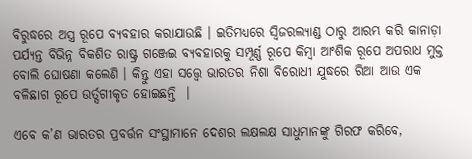ବିରୁଦ୍ଧରେ ଅସ୍ତ୍ର ରୂପେ ବ୍ୟବହାର କରାଯାଉଛି । ଇତିମଧ୍ୟରେ ସ୍ୱିଜରଲ୍ୟାଣ୍ଡ ଠାରୁ ଆରମ୍ଭ କରି କାନାଡ଼ା ପର୍ଯ୍ୟନ୍ତ ବିଭିନ୍ନ ବିକଶିତ ରାଷ୍ଟ୍ର ଗଞ୍ଜେଇ ବ୍ୟବହାରକୁ ସମ୍ପୂର୍ଣ୍ଣ ରୂପେ କିମ୍ବା ଆଂଶିକ ରୂପେ ଅପରାଧ ମୁକ୍ତ ବୋଲି ଘୋଷଣା କଲେଣି । କିନ୍ତୁ ଏହା ସତ୍ତ୍ୱେ ଭାରତର ନିଶା ବିରୋଧୀ ଯୁଦ୍ଧରେ ରିଆ ଆଉ ଏକ ବଳିଛାଗ ରୂପେ ଉର୍ତ୍ସଗୀକୃତ ହୋଇଛନ୍ତି  ।

ଏବେ କ’ଣ ଭାରତର ପ୍ରବର୍ତ୍ତନ ସଂସ୍ଥାମାନେ ଦେଶର ଲକ୍ଷଲକ୍ଷ ସାଧୁମାନଙ୍କୁ ଗିରଫ କରିବେ,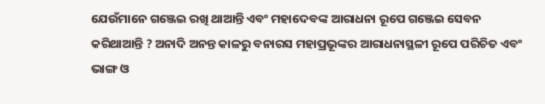ଯେଉଁମାନେ ଗଞ୍ଜେଇ ରଖି ଥାଆନ୍ତି ଏବଂ ମହାଦେବଙ୍କ ଆରାଧନା ରୂପେ ଗଞ୍ଜେଇ ସେବନ କରିଥାଆନ୍ତି ? ଅନାଦି ଅନନ୍ତ କାଳରୁ ବନାରସ ମହାପ୍ରଭୂଙ୍କର ଆରାଧନାସ୍ଥଳୀ ରୂପେ ପରିଚିତ ଏବଂ ଭାଙ୍ଗ ଓ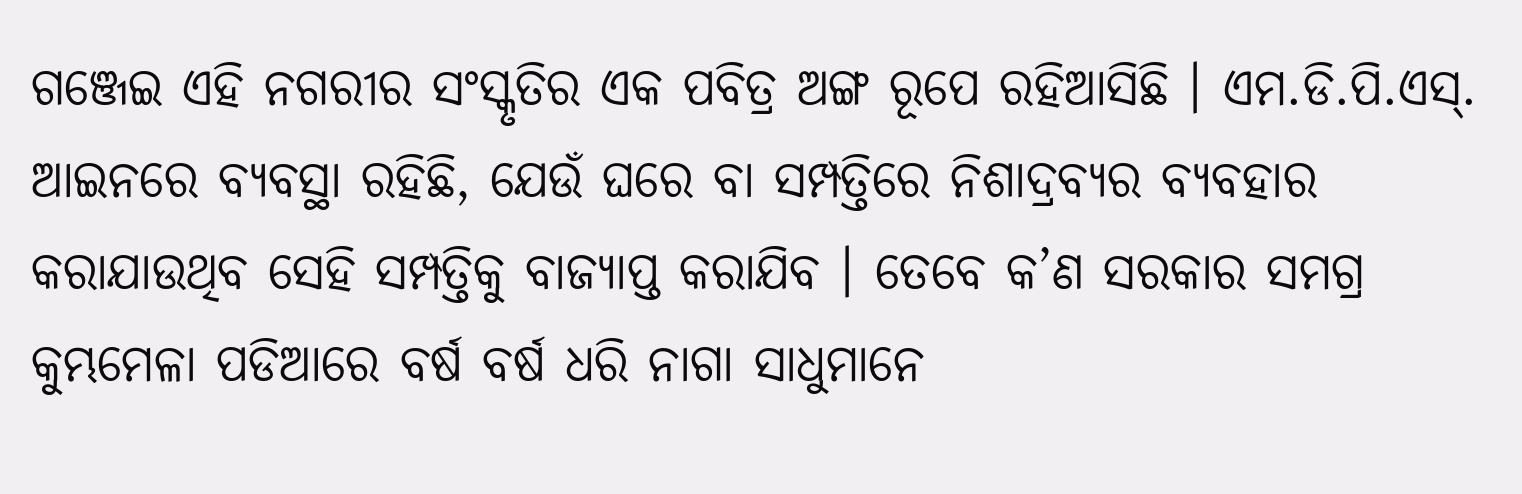ଗଞ୍ଜେଇ ଏହି ନଗରୀର ସଂସ୍କୃତିର ଏକ ପବିତ୍ର ଅଙ୍ଗ ରୂପେ ରହିଆସିଛି । ଏମ.ଡି.ପି.ଏସ୍. ଆଇନରେ ବ୍ୟବସ୍ଥା ରହିଛି, ଯେଉଁ ଘରେ ବା ସମ୍ପତ୍ତିରେ ନିଶାଦ୍ରବ୍ୟର ବ୍ୟବହାର କରାଯାଉଥିବ ସେହି ସମ୍ପତ୍ତିକୁ ବାଜ୍ୟାପ୍ତ କରାଯିବ । ତେବେ କ’ଣ ସରକାର ସମଗ୍ର କୁମ୍ଭମେଳା ପଡିଆରେ ବର୍ଷ ବର୍ଷ ଧରି ନାଗା ସାଧୁମାନେ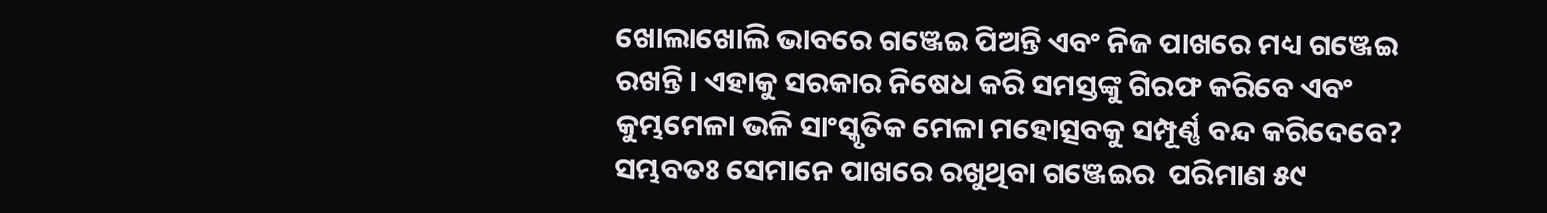ଖୋଲାଖୋଲି ଭାବରେ ଗଞ୍ଜେଇ ପିଅନ୍ତି ଏବଂ ନିଜ ପାଖରେ ମଧ୍ୟ ଗଞ୍ଜେଇ ରଖନ୍ତି । ଏହାକୁ ସରକାର ନିଷେଧ କରି ସମସ୍ତଙ୍କୁ ଗିରଫ କରିବେ ଏବଂ କୁମ୍ଭମେଳା ଭଳି ସାଂସ୍କୃତିକ ମେଳା ମହୋତ୍ସବକୁ ସମ୍ପୂର୍ଣ୍ଣ ବନ୍ଦ କରିଦେବେ? ସମ୍ଭବତଃ ସେମାନେ ପାଖରେ ରଖୁଥିବା ଗଞ୍ଜେଇର  ପରିମାଣ ୫୯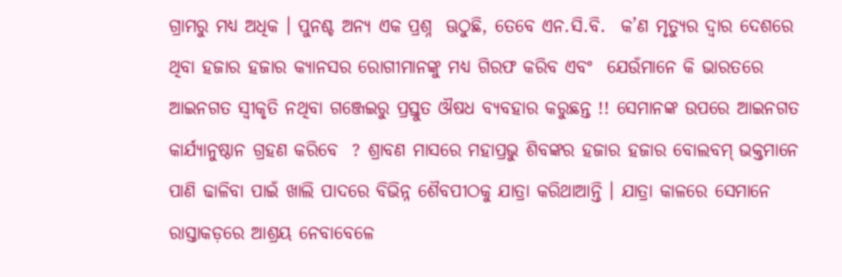ଗ୍ରାମରୁ ମଧ୍ୟ ଅଧିକ । ପୁନଶ୍ଚ ଅନ୍ୟ ଏକ ପ୍ରଶ୍ନ  ଊଠୁଛି, ତେବେ ଏନ.ସି.ବି.  କ’ଣ ମୃତ୍ୟୁର ଦ୍ୱାର ଦେଶରେ ଥିବା ହଜାର ହଜାର କ୍ୟାନସର ରୋଗୀମାନଙ୍କୁ ମଧ୍ୟ ଗିରଫ କରିବ ଏବଂ  ଯେଉଁମାନେ କି ଭାରତରେ ଆଇନଗତ ସ୍ୱୀକୃତି ନଥିବା ଗଞ୍ଜେଇରୁ ପ୍ରସ୍ତୁତ ଔଷଧ ବ୍ୟବହାର କରୁଛନ୍ତ !! ସେମାନଙ୍କ ଉପରେ ଆଇନଗତ  କାର୍ଯ୍ୟାନୁଷ୍ଠାନ ଗ୍ରହଣ କରିବେ  ? ଶ୍ରାବଣ ମାସରେ ମହାପ୍ରଭୁ ଶିବଙ୍କର ହଜାର ହଜାର ବୋଲବମ୍ ଭକ୍ତମାନେ ପାଣି ଢାଳିବା ପାଇଁ ଖାଲି ପାଦରେ ବିଭିନ୍ନ ଶୈବପୀଠକୁ ଯାତ୍ରା କରିଥାଆନ୍ତି । ଯାତ୍ରା କାଳରେ ସେମାନେ ରାସ୍ତାକଡ଼ରେ ଆଶ୍ରୟ ନେବାବେଳେ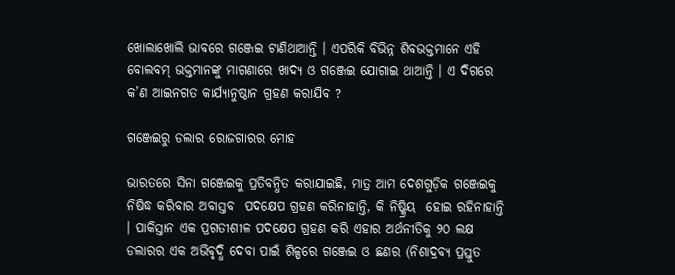ଖୋଲାଖୋଲି ଭାବରେ ଗଞ୍ଜେଇ ଟାଣିଥାଆନ୍ତି । ଏପରିକି ବିଭିନ୍ନ ଶିବଭକ୍ତମାନେ ଏହି ବୋଲବମ୍ ଭକ୍ତମାନଙ୍କୁ ମାଗଣାରେ ଖାଦ୍ୟ ଓ ଗଞ୍ଜେଇ ଯୋଗାଇ ଥାଆନ୍ତି । ଏ ଦିଗରେ କ’ଣ ଆଇନଗତ କାର୍ଯ୍ୟାନୁଷ୍ଠାନ ଗ୍ରହଣ କରାଯିବ ?

ଗଞ୍ଜେଇରୁ ଡଲାର ରୋଜଗାରର ମୋହ

ଭାରତରେ ସିନା ଗଞ୍ଜେଇକୁ ପ୍ରତିବନ୍ଧିତ କରାଯାଇଛି, ମାତ୍ର ଆମ ଦେଶଗୁଡ଼ିକ ଗଞ୍ଜେଇକୁ ନିଷିଦ୍ଧ କରିବାର ଅବାସ୍ତବ  ପଦକ୍ଷେପ ଗ୍ରହଣ କରିନାହାନ୍ତି, କି ନିଷ୍କ୍ରିୟ  ହୋଇ ରହିନାହାନ୍ତି । ପାକିସ୍ତାନ ଏକ ପ୍ରଗତୀଶୀଳ ପଦକ୍ଷେପ ଗ୍ରହଣ କରି ଏହାର ଅର୍ଥନୀତିକୁ ୨୦ ଲକ୍ଷ ଡଲାରର ଏକ ଅଭିବୃଦ୍ଧି ଦେବା ପାଇଁ ଶିଳ୍ପରେ ଗଞ୍ଜେଇ ଓ ଛଣର (ନିଶାଦ୍ରବ୍ୟ ପ୍ରସ୍ତୁତ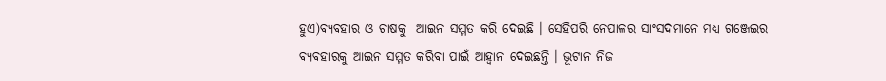ହୁଏ)ବ୍ୟବହାର ଓ ଚାଷକୁ  ଆଇନ ସମ୍ମତ କରି ଦେଇଛି । ସେହିପରି ନେପାଳର ସାଂସଦମାନେ ମଧ୍ୟ ଗଞ୍ଜେଇର ବ୍ୟବହାରକୁ ଆଇନ ସମ୍ମତ କରିବା ପାଇଁ ଆହ୍ୱାନ ଦେଇଛନ୍ତି । ଭୂଟାନ ନିଜ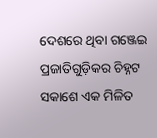ଦେଶରେ ଥିବା ଗଞ୍ଜେଇ ପ୍ରଜାତିଗୁଡ଼ିକର ଚିହ୍ନଟ ସକାଶେ ଏକ ମିଳିତ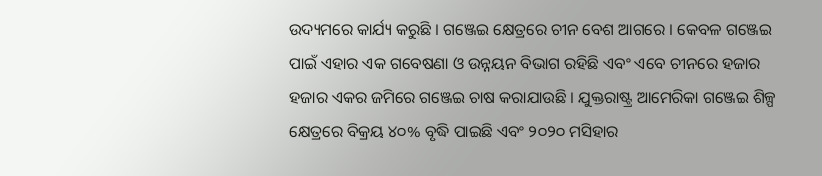ଉଦ୍ୟମରେ କାର୍ଯ୍ୟ କରୁଛି । ଗଞ୍ଜେଇ କ୍ଷେତ୍ରରେ ଚୀନ ବେଶ ଆଗରେ । କେବଳ ଗଞ୍ଜେଇ ପାଇଁ ଏହାର ଏକ ଗବେଷଣା ଓ ଉନ୍ନୟନ ବିଭାଗ ରହିଛି ଏବଂ ଏବେ ଚୀନରେ ହଜାର ହଜାର ଏକର ଜମିରେ ଗଞ୍ଜେଇ ଚାଷ କରାଯାଉଛି । ଯୁକ୍ତରାଷ୍ଟ୍ର ଆମେରିକା ଗଞ୍ଜେଇ ଶିଳ୍ପ କ୍ଷେତ୍ରରେ ବିକ୍ରୟ ୪୦% ବୃଦ୍ଧି ପାଇଛି ଏବଂ ୨୦୨୦ ମସିହାର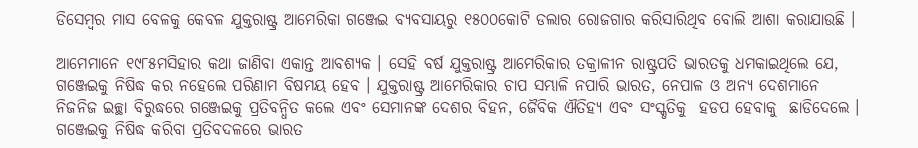ଡିସେମ୍ବର ମାସ ବେଳକୁ କେବଳ ଯୁକ୍ତରାଷ୍ଟ୍ର ଆମେରିକା ଗଞ୍ଜେଇ ବ୍ୟବସାୟରୁ ୧୫୦୦କୋଟି ଡଲାର ରୋଜଗାର କରିସାରିଥିବ ବୋଲି ଆଶା କରାଯାଉଛି ।

ଆମେମାନେ ୧୯୮୫ମସିହାର କଥା ଜାଣିବା ଏକାନ୍ତ ଆବଶ୍ୟକ । ସେହି ବର୍ଷ ଯୁକ୍ତରାଷ୍ଟ୍ର ଆମେରିକାର ତକ୍ରାଳୀନ ରାଷ୍ଟ୍ରପତି ଭାରତକୁ ଧମକାଇଥିଲେ ଯେ, ଗଞ୍ଜେଇକୁ ନିଷିଦ୍ଧ କର ନହେଲେ ପରିଣାମ ବିଷମୟ ହେବ । ଯୁକ୍ତରାଷ୍ଟ୍ର ଆମେରିକାର ଚାପ ସମ୍ଭାଳି ନପାରି ଭାରତ, ନେପାଳ ଓ ଅନ୍ୟ ଦେଶମାନେ ନିଜନିଜ ଇଚ୍ଛା ବିରୁଦ୍ଧରେ ଗଞ୍ଜେଇକୁ ପ୍ରତିବନ୍ଧିତ କଲେ ଏବଂ ସେମାନଙ୍କ ଦେଶର ବିହନ, ଜୈବିକ ଐତିହ୍ୟ ଏବଂ ସଂସ୍କୃତିକୁ  ହଡପ ହେବାକୁ  ଛାଡିଦେଲେ । ଗଞ୍ଜେଇକୁ ନିଷିଦ୍ଧ କରିବା ପ୍ରତିବଦଳରେ ଭାରତ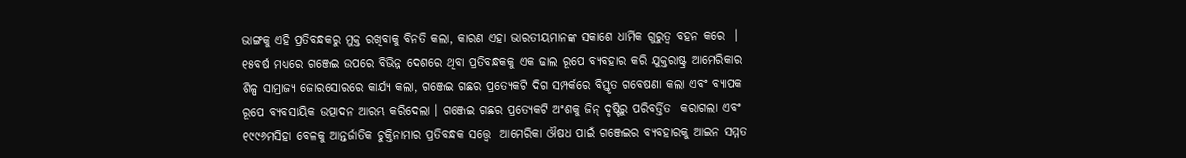ଭାଙ୍ଗକୁ ଏହି ପ୍ରତିବନ୍ଧକରୁ ମୁକ୍ତ ରଖିବାକୁ ବିନତି କଲା, କାରଣ ଏହା ଭାରତୀୟମାନଙ୍କ ସକାଶେ ଧାର୍ମିକ ଗୁରୁତ୍ୱ ବହନ କରେ  । ୧୫ବର୍ଷ ମଧ୍ୟରେ ଗଞ୍ଜେଇ ଉପରେ ବିଭିନ୍ନ ଦେଶରେ ଥିବା ପ୍ରତିବନ୍ଧକକୁ ଏକ ଢାଲ ରୂପେ ବ୍ୟବହାର କରି ଯୁକ୍ତରାଷ୍ଟ୍ର ଆମେରିକାର ଶିଳ୍ପ ସାମ୍ରାଜ୍ୟ ଜୋରସୋରରେ କାର୍ଯ୍ୟ କଲା, ଗଞ୍ଜେଇ ଗଛର ପ୍ରତ୍ୟେକଟି ଦିଗ ସମ୍ପର୍କରେ ବିସ୍ତୃତ ଗବେଷଣା କଲା ଏବଂ ବ୍ୟାପକ  ରୂପେ ବ୍ୟବସାୟିକ ଉତ୍ପାଦନ ଆରମ୍ଭ କରିଦେଲା । ଗଞ୍ଜେଇ ଗଛର ପ୍ରତ୍ୟେକଟି ଅଂଶକୁ ଜିନ୍ ଦୃଷ୍ଟିରୁ ପରିବର୍ତ୍ତିତ  କରାଗଲା ଏବଂ ୧୯୯୬ମସିହା ବେଳକୁ ଆନ୍ତର୍ଜାତିକ ଚୁକ୍ତିନାମାର ପ୍ରତିବନ୍ଧକ ସତ୍ତ୍ୱେ  ଆମେରିକା ଔଷଧ ପାଇଁ ଗଞ୍ଜେଇର ବ୍ୟବହାରକୁ ଆଇନ ସମ୍ମତ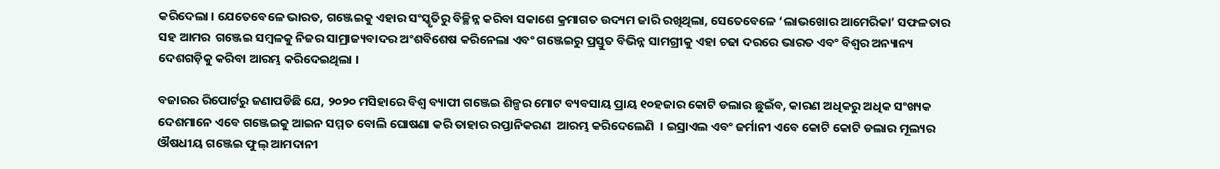କରିଦେଲା । ଯେତେବେଳେ ଭାରତ, ଗଞ୍ଜେଇକୁ ଏହାର ସଂସ୍କୃତିରୁ ବିଚ୍ଛିନ୍ନ କରିବା ସକାଶେ କ୍ରମାଗତ ଉଦ୍ୟମ ଜାରି ରଖିଥିଲା, ସେତେବେଳେ ‘ଲାଭଖୋର ଆମେରିକା’ ସଫଳତାର ସହ ଆମର  ଗଞ୍ଜେଇ ସମ୍ବଳକୁ ନିଜର ସାମ୍ରାଜ୍ୟବାଦର ଅଂଶବିଶେଷ କରିନେଲା ଏବଂ ଗଞ୍ଜେଇରୁ ପ୍ରସ୍ତୁତ ବିଭିନ୍ନ ସାମଗ୍ରୀକୁ ଏହା ଚଢା ଦରରେ ଭାରତ ଏବଂ ବିଶ୍ୱର ଅନ୍ୟାନ୍ୟ ଦେଶଗଡ଼ିକୁ କରିବା ଆରମ୍ଭ କରିଦେଇଥିଲା ।

ବଜାରର ରିପୋର୍ଟରୁ ଜଣାପଡିଛି ଯେ, ୨୦୨୦ ମସିହାରେ ବିଶ୍ୱ ବ୍ୟାପୀ ଗଞ୍ଜେଇ ଶିଳ୍ପର ମୋଟ ବ୍ୟବସାୟ ପ୍ରାୟ ୧୦ହଜାର କୋଟି ଡଲାର ଛୁଇଁବ, କାରଣ ଅଧିକରୁ ଅଧିକ ସଂଖ୍ୟକ ଦେଶମାନେ ଏବେ ଗଞ୍ଜେଇକୁ ଆଇନ ସମ୍ମତ ବୋଲି ଘୋଷଣା କରି ତାହାର ରପ୍ତାନିକରଣ  ଆରମ୍ଭ କରିଦେଲେଣି  । ଇସ୍ରାଏଲ ଏବଂ ଜର୍ମାନୀ ଏବେ କୋଟି କୋଟି ଡଲାର ମୂଲ୍ୟର ଔଷଧୀୟ ଗଞ୍ଜେଇ ଫୁଲ୍ ଆମଦାନୀ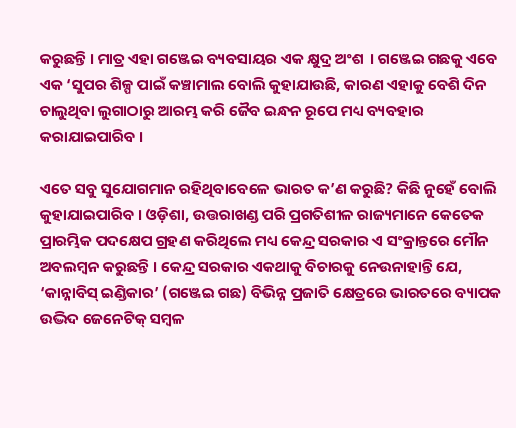କରୁଛନ୍ତି । ମାତ୍ର ଏହା ଗଞ୍ଜେଇ ବ୍ୟବସାୟର ଏକ କ୍ଷୁଦ୍ର ଅଂଶ  । ଗଞ୍ଜେଇ ଗଛକୁ ଏବେ ଏକ ‘ସୁପର ଶିଳ୍ପ ପାଇଁ କଞ୍ଚାମାଲ ବୋଲି କୁହାଯାଉଛି, କାରଣ ଏହାକୁ ବେଶି ଦିନ ଚାଲୁଥିବା ଲୁଗାଠାରୁ ଆରମ୍ଭ କରି ଜୈବ ଇନ୍ଧନ ରୂପେ ମଧ୍ୟ ବ୍ୟବହାର କରାଯାଇପାରିବ ।

ଏତେ ସବୁ ସୁଯୋଗମାନ ରହିଥିବାବେଳେ ଭାରତ କ’ଣ କରୁଛି? କିଛି ନୁହେଁ ବୋଲି କୁହାଯାଇପାରିବ । ଓଡ଼ିଶା, ଉତ୍ତରାଖଣ୍ଡ ପରି ପ୍ରଗତିଶୀଳ ରାଜ୍ୟମାନେ କେତେକ ପ୍ରାରମ୍ଭିକ ପଦକ୍ଷେପ ଗ୍ରହଣ କରିଥିଲେ ମଧ୍ୟ କେନ୍ଦ୍ର ସରକାର ଏ ସଂକ୍ରାନ୍ତରେ ମୌନ ଅବଲମ୍ବନ କରୁଛନ୍ତି । କେନ୍ଦ୍ର ସରକାର ଏକଥାକୁ ବିଚାରକୁ ନେଉନାହାନ୍ତି ଯେ, ‘କାନ୍ନାବିସ୍ ଇଣ୍ଡିକାର’ (ଗଞ୍ଜେଇ ଗଛ) ବିଭିନ୍ନ ପ୍ରଜାତି କ୍ଷେତ୍ରରେ ଭାରତରେ ବ୍ୟାପକ ଉଦ୍ଭିଦ ଜେନେଟିକ୍ ସମ୍ବଳ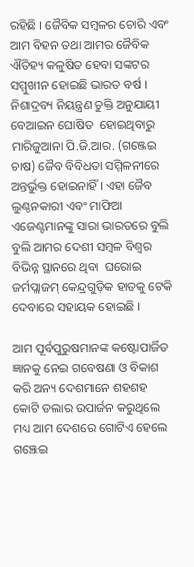ରହିଛି । ଜୈବିକ ସମ୍ବଳର ଚୋରି ଏବଂ ଆମ ବିହନ ତଥା ଆମର ଜୈବିକ ଐତିହ୍ୟ କଳୁଷିତ ହେବା ସଙ୍କଟର ସମ୍ମୁଖୀନ ହୋଇଛି ଭାରତ ବର୍ଷ । ନିଶାଦ୍ରବ୍ୟ ନିୟନ୍ତ୍ରଣ ଚୁକ୍ତି ଅନୁଯାୟୀ ବେଆଇନ ଘୋଷିତ  ହୋଇଥିବାରୁ ମାରିଜୁଆନା ପି.ଜି.ଆର. (ଗଞ୍ଜେଇ ଚାଷ) ଜୈବ ବିବିଧତା ସମ୍ମିଳନୀରେ ଅନ୍ତର୍ଭୁକ୍ତ ହୋଇନାହିଁ । ଏହା ଜୈବ ଲୁଣ୍ଠନକାରୀ ଏବଂ ମାଫିଆ ଏଜେଣ୍ଟମାନଙ୍କୁ ସାରା ଭାରତରେ ବୁଲି ବୁଲି ଆମର ଦେଶୀ ସମ୍ବଳ ବିଶ୍ୱର ବିଭିନ୍ନ ସ୍ଥାନରେ ଥିବା  ଘରୋଇ ଜର୍ମପ୍ଲାଜମ୍ କେନ୍ଦ୍ରଗୁଡ଼ିକ ହାତକୁ ଟେକି ଦେବାରେ ସହାୟକ ହୋଇଛି ।

ଆମ ପୂର୍ବପୁରୁଷମାନଙ୍କ କଷ୍ଟୋପାର୍ଜିତ ଜ୍ଞାନକୁ ନେଇ ଗବେଷଣା ଓ ବିକାଶ କରି ଅନ୍ୟ ଦେଶମାନେ ଶହଶହ କୋଟି ଡଲାର ଉପାର୍ଜନ କରୁଥିଲେ ମଧ୍ୟ ଆମ ଦେଶରେ ଗୋଟିଏ ହେଲେ ଗଞ୍ଝେଇ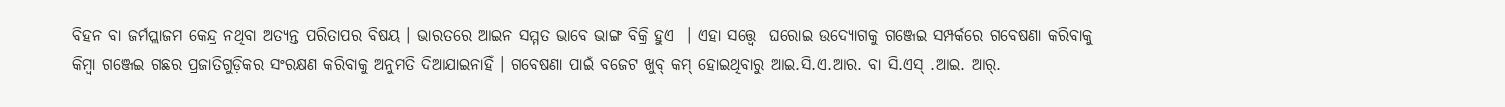ବିହନ ବା ଜର୍ମପ୍ଲାଜମ କେନ୍ଦ୍ର ନଥିବା ଅତ୍ୟନ୍ତ ପରିତାପର ବିଷୟ । ଭାରତରେ ଆଇନ ସମ୍ମତ ଭାବେ ଭାଙ୍ଗ ବିକ୍ରି ହୁଏ  । ଏହା ସତ୍ତ୍ୱେ  ଘରୋଇ ଉଦ୍ୟୋଗକୁ ଗଞ୍ଜେଇ ସମ୍ପର୍କରେ ଗବେଷଣା କରିବାକୁ କିମ୍ବା ଗଞ୍ଜେଇ ଗଛର ପ୍ରଜାତିଗୁଡ଼ିକର ସଂରକ୍ଷଣ କରିବାକୁ ଅନୁମତି ଦିଆଯାଇନାହିଁ । ଗବେଷଣା ପାଇଁ ବଜେଟ ଖୁବ୍ କମ୍ ହୋଇଥିବାରୁ ଆଇ.ସି.ଏ.ଆର. ବା ସି.ଏସ୍ .ଆଇ. ଆର୍.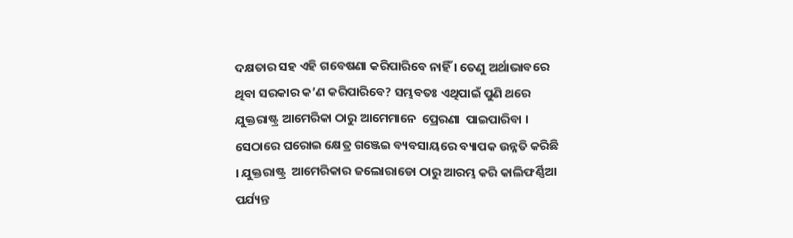ଦକ୍ଷତାର ସହ ଏହି ଗବେଷଣା କରିପାରିବେ ନାହିଁ । ତେଣୁ ଅର୍ଥାଭାବରେ ଥିବା ସରକାର କ’ଣ କରିପାରିବେ? ସମ୍ଭବତଃ ଏଥିପାଇଁ ପୁଣି ଥରେ ଯୁକ୍ତରାଷ୍ଟ୍ର ଆମେରିକା ଠାରୁ ଆମେମାନେ  ପ୍ରେରଣା  ପାଇପାରିବା । ସେଠାରେ ଘରୋଇ କ୍ଷେତ୍ର ଗଞ୍ଜେଇ ବ୍ୟବସାୟରେ ବ୍ୟାପକ ଉନ୍ନତି କରିଛି । ଯୁକ୍ତରାଷ୍ଟ୍ର  ଆମେରିକାର ଜଲୋରାଡୋ ଠାରୁ ଆରମ୍ଭ କରି କାଲିଫର୍ଣ୍ଣିଆ ପର୍ଯ୍ୟନ୍ତ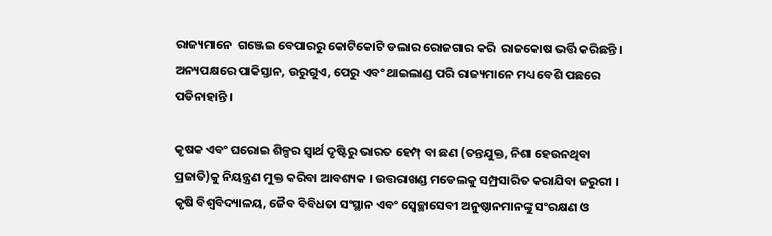ରାଜ୍ୟମାନେ  ଗଞ୍ଜେଇ ବେପାରରୁ କୋଟିକୋଟି ଡଲାର ରୋଜଗାର କରି  ରାଜକୋଷ ଭର୍ତ୍ତି କରିଛନ୍ତି । ଅନ୍ୟପକ୍ଷରେ ପାକିସ୍ତାନ, ଉରୁଗୁଏ, ପେରୁ ଏବଂ ଥାଇଲାଣ୍ଡ ପରି ରାଜ୍ୟମାନେ ମଧ୍ୟ ବେଶି ପଛରେ ପଡିନାହାନ୍ତି ।

କୃଷକ ଏବଂ ଘରୋଇ ଶିଳ୍ପର ସ୍ୱାର୍ଥ ଦୃଷ୍ଟିରୁ ଭାରତ ହେମ୍ପ୍ ବା ଛଣ (ତନ୍ତଯୁକ୍ତ, ନିଶା ହେଉନଥିବା ପ୍ରଜାତି)କୁ ନିୟନ୍ତ୍ରଣ ମୁକ୍ତ କରିବା ଆବଶ୍ୟକ । ଉତ୍ତରାଖଣ୍ଡ ମଡେଲକୁ ସମ୍ପ୍ରସାରିତ କରାଯିବା ଜରୁରୀ । କୃଷି ବିଶ୍ୱବିଦ୍ୟାଳୟ, ଜୈବ ବିବିଧତା ସଂସ୍ଥାନ ଏବଂ ସ୍ୱେଚ୍ଛାସେବୀ ଅନୁଷ୍ଠାନମାନଙ୍କୁ ସଂରକ୍ଷଣ ଓ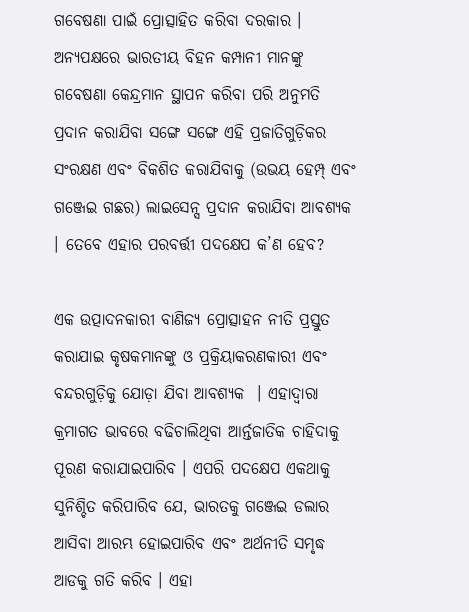ଗବେଷଣା ପାଇଁ ପ୍ରୋତ୍ସାହିତ କରିବା ଦରକାର । ଅନ୍ୟପକ୍ଷରେ ଭାରତୀୟ ବିହନ କମ୍ପାନୀ ମାନଙ୍କୁ ଗବେଷଣା କେନ୍ଦ୍ରମାନ ସ୍ଥାପନ କରିବା ପରି ଅନୁମତି ପ୍ରଦାନ କରାଯିବା ସଙ୍ଗେ ସଙ୍ଗେ ଏହି ପ୍ରଜାତିଗୁଡ଼ିକର ସଂରକ୍ଷଣ ଏବଂ ବିକଶିତ କରାଯିବାକୁ (ଉଭୟ ହେମ୍ପ୍ ଏବଂ ଗଞ୍ଜେଇ ଗଛର) ଲାଇସେନ୍ସ ପ୍ରଦାନ କରାଯିବା ଆବଶ୍ୟକ । ତେବେ ଏହାର ପରବର୍ତ୍ତୀ ପଦକ୍ଷେପ କ’ଣ ହେବ?

ଏକ ଉତ୍ପାଦନକାରୀ ବାଣିଜ୍ୟ ପ୍ରୋତ୍ସାହନ ନୀତି ପ୍ରସ୍ତୁତ କରାଯାଇ କୃଷକମାନଙ୍କୁ ଓ ପ୍ରକ୍ରିୟାକରଣକାରୀ ଏବଂ ବନ୍ଦରଗୁଡ଼ିକୁ ଯୋଡ଼ା ଯିବା ଆବଶ୍ୟକ  । ଏହାଦ୍ୱାରା  କ୍ରମାଗତ ଭାବରେ ବଢିଚାଲିଥିବା ଆର୍ନ୍ତଜାତିକ ଚାହିଦାକୁ ପୂରଣ କରାଯାଇପାରିବ । ଏପରି ପଦକ୍ଷେପ ଏକଥାକୁ ସୁନିଶ୍ଚିତ କରିପାରିବ ଯେ, ଭାରତକୁ ଗଞ୍ଜେଇ ଡଲାର ଆସିବା ଆରମ୍ଭ ହୋଇପାରିବ ଏବଂ ଅର୍ଥନୀତି ସମୃଦ୍ଧ ଆଡକୁ ଗତି କରିବ । ଏହା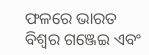ଫଳରେ ଭାରତ ବିଶ୍ୱର ଗଞ୍ଜେଇ ଏବଂ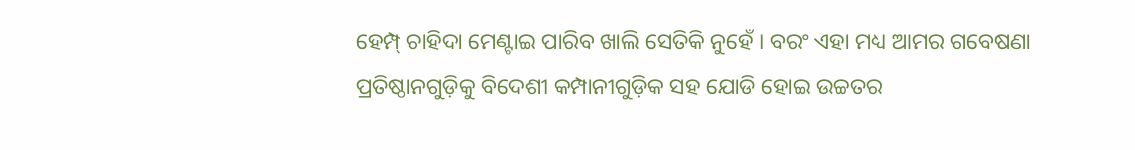ହେମ୍ପ୍ ଚାହିଦା ମେଣ୍ଟାଇ ପାରିବ ଖାଲି ସେତିକି ନୁହେଁ । ବରଂ ଏହା ମଧ୍ୟ ଆମର ଗବେଷଣା ପ୍ରତିଷ୍ଠାନଗୁଡ଼ିକୁ ବିଦେଶୀ କମ୍ପାନୀଗୁଡ଼ିକ ସହ ଯୋଡି ହୋଇ ଉଚ୍ଚତର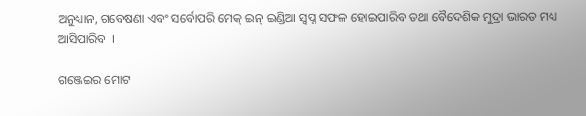ଅନୁଧ୍ୟାନ, ଗବେଷଣା ଏବଂ ସର୍ବୋପରି ମେକ୍ ଇନ୍ ଇଣ୍ଡିଆ ସ୍ୱପ୍ନ ସଫଳ ହୋଇପାରିବ ତଥା ବୈଦେଶିକ ମୁଦ୍ରା ଭାରତ ମଧ୍ୟ ଆସିପାରିବ  ।

ଗଞ୍ଜେଇର ମୋଟ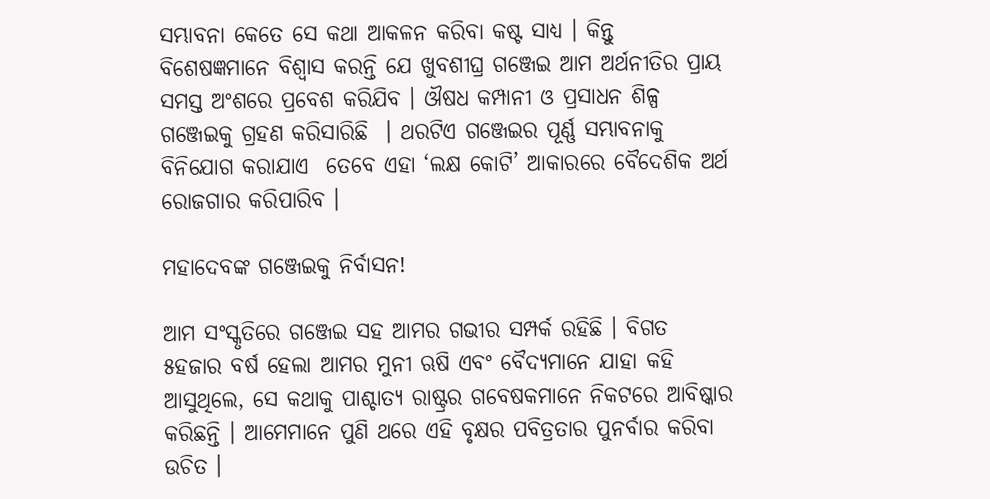ସମ୍ଭାବନା କେତେ ସେ କଥା ଆକଳନ କରିବା କଷ୍ଟ ସାଧ୍ୟ । କିନ୍ତୁ ବିଶେଷଜ୍ଞମାନେ ବିଶ୍ୱାସ କରନ୍ତି ଯେ ଖୁବଶୀଘ୍ର ଗଞ୍ଜେଇ ଆମ ଅର୍ଥନୀତିର ପ୍ରାୟ ସମସ୍ତ ଅଂଶରେ ପ୍ରବେଶ କରିଯିବ । ଔଷଧ କମ୍ପାନୀ ଓ ପ୍ରସାଧନ ଶିଳ୍ପ ଗଞ୍ଜେଇକୁ ଗ୍ରହଣ କରିସାରିଛି  । ଥରଟିଏ ଗଞ୍ଜେଇର ପୂର୍ଣ୍ଣ ସମ୍ଭାବନାକୁ ବିନିଯୋଗ କରାଯାଏ  ତେବେ ଏହା ‘ଲକ୍ଷ କୋଟି’ ଆକାରରେ ବୈଦେଶିକ ଅର୍ଥ ରୋଜଗାର କରିପାରିବ ।

ମହାଦେବଙ୍କ ଗଞ୍ଜେଇକୁ ନିର୍ବାସନ!

ଆମ ସଂସ୍କୃତିରେ ଗଞ୍ଜେଇ ସହ ଆମର ଗଭୀର ସମ୍ପର୍କ ରହିଛି । ବିଗତ ୫ହଜାର ବର୍ଷ ହେଲା ଆମର ମୁନୀ ଋଷି ଏବଂ ବୈଦ୍ୟମାନେ ଯାହା କହି ଆସୁଥିଲେ, ସେ କଥାକୁ ପାଶ୍ଚାତ୍ୟ ରାଷ୍ଟ୍ରର ଗବେଷକମାନେ ନିକଟରେ ଆବିଷ୍କାର କରିଛନ୍ତି । ଆମେମାନେ ପୁଣି ଥରେ ଏହି ବୃକ୍ଷର ପବିତ୍ରତାର ପୁନର୍ବାର କରିବା ଉଚିତ ।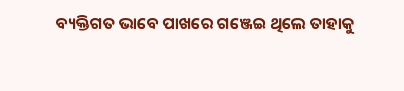ବ୍ୟକ୍ତିଗତ ଭାବେ ପାଖରେ ଗଞ୍ଜେଇ ଥିଲେ ତାହାକୁ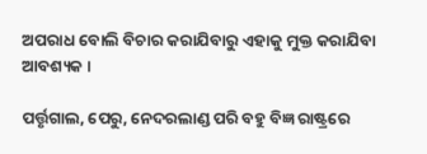ଅପରାଧ ବୋଲି ବିଚାର କରାଯିବାରୁ ଏହାକୁ ମୁକ୍ତ କରାଯିବା ଆବଶ୍ୟକ ।

ପର୍ତ୍ତୃଗାଲ, ପେରୁ, ନେଦରଲାଣ୍ଡ ପରି ବହୁ ବିଜ୍ଞ ରାଷ୍ଟ୍ରରେ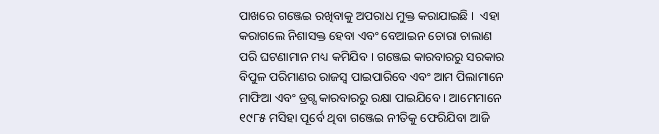ପାଖରେ ଗଞ୍ଜେଇ ରଖିବାକୁ ଅପରାଧ ମୁକ୍ତ କରାଯାଇଛି ।  ଏହା କରାଗଲେ ନିଶାସକ୍ତ ହେବା ଏବଂ ବେଆଇନ ଚୋରା ଚାଲାଣ ପରି ଘଟଣାମାନ ମଧ୍ୟ କମିଯିବ । ଗଞ୍ଜେଇ କାରବାରରୁ ସରକାର ବିପୁଳ ପରିମାଣର ରାଜସ୍ୱ ପାଇପାରିବେ ଏବଂ ଆମ ପିଲାମାନେ ମାଫିଆ ଏବଂ ଡ୍ରଗ୍ସ କାରବାରରୁ ରକ୍ଷା ପାଇଯିବେ । ଆମେମାନେ ୧୯୮୫ ମସିହା ପୂର୍ବେ ଥିବା ଗଞ୍ଜେଇ ନୀତିକୁ ଫେରିଯିବା ଆଜି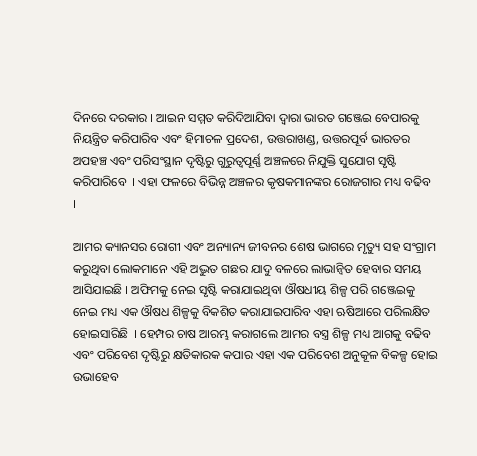ଦିନରେ ଦରକାର । ଆଇନ ସମ୍ମତ କରିଦିଆଯିବା ଦ୍ୱାରା ଭାରତ ଗଞ୍ଜେଇ ବେପାରକୁ ନିୟନ୍ତ୍ରିତ କରିପାରିବ ଏବଂ ହିମାଚଳ ପ୍ରଦେଶ, ଉତ୍ତରାଖଣ୍ଡ, ଉତ୍ତରପୂର୍ବ ଭାରତର ଅପହଞ୍ଚ ଏବଂ ପରିସଂସ୍ଥାନ ଦୃଷ୍ଟିରୁ ଗୁରୁତ୍ୱପୂର୍ଣ୍ଣ ଅଞ୍ଚଳରେ ନିଯୁକ୍ତି ସୁଯୋଗ ସୃଷ୍ଟି କରିପାରିବେ  । ଏହା ଫଳରେ ବିଭିନ୍ନ ଅଞ୍ଚଳର କୃଷକମାନଙ୍କର ରୋଜଗାର ମଧ୍ୟ ବଢିବ  ।

ଆମର କ୍ୟାନସର ରୋଗୀ ଏବଂ ଅନ୍ୟାନ୍ୟ ଜୀବନର ଶେଷ ଭାଗରେ ମୃତ୍ୟୁ ସହ ସଂଗ୍ରାମ କରୁଥିବା ଲୋକମାନେ ଏହି ଅଦ୍ଭୁତ ଗଛର ଯାଦୁ ବଳରେ ଲାଭାନ୍ୱିତ ହେବାର ସମୟ ଆସିଯାଇଛି । ଅଫିମକୁ ନେଇ ସୃଷ୍ଟି କରାଯାଇଥିବା ଔଷଧୀୟ ଶିଳ୍ପ ପରି ଗଞ୍ଜେଇକୁ ନେଇ ମଧ୍ୟ ଏକ ଔଷଧ ଶିଳ୍ପକୁ ବିକଶିତ କରାଯାଇପାରିବ ଏହା ଋଷିଆରେ ପରିଲକ୍ଷିତ ହୋଇସାରିଛି  । ହେମ୍ପର ଚାଷ ଆରମ୍ଭ କରାଗଲେ ଆମର ବସ୍ତ୍ର ଶିଳ୍ପ ମଧ୍ୟ ଆଗକୁ ବଢିବ ଏବଂ ପରିବେଶ ଦୃଷ୍ଟିରୁ କ୍ଷତିକାରକ କପାର ଏହା ଏକ ପରିବେଶ ଅନୁକୂଳ ବିକଳ୍ପ ହୋଇ ଉଭାହେବ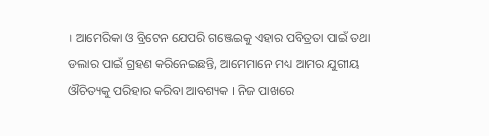। ଆମେରିକା ଓ ବ୍ରିଟେନ ଯେପରି ଗଞ୍ଜେଇକୁ ଏହାର ପବିତ୍ରତା ପାଇଁ ତଥା ଡଲାର ପାଇଁ ଗ୍ରହଣ କରିନେଇଛନ୍ତି, ଆମେମାନେ ମଧ୍ୟ ଆମର ଯୁଗୀୟ ଔଚିତ୍ୟକୁ ପରିହାର କରିବା ଆବଶ୍ୟକ । ନିଜ ପାଖରେ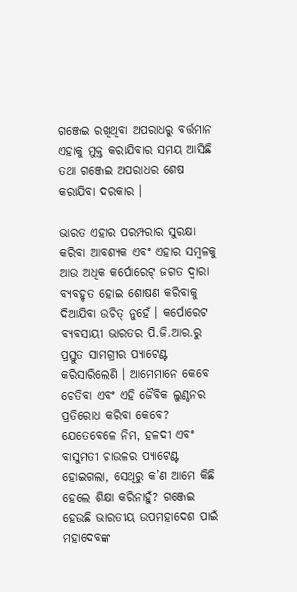ଗଞ୍ଜେଇ ରଖିଥିବା ଅପରାଧରୁ ବର୍ତ୍ତମାନ ଏହାକୁ ମୁକ୍ତ କରାଯିବାର ସମୟ ଆସିଛି ତଥା ଗଞ୍ଜେଇ ଅପରାଧର ଶେଷ କରାଯିବା ଦରକାର ।

ଭାରତ ଏହାର ପରମ୍ପରାର ସୁରକ୍ଷା କରିବା ଆବଶ୍ୟକ ଏବଂ ଏହାର ସମ୍ବଳକୁ ଆଉ ଅଧିକ କର୍ପୋରେଟ୍ ଜଗତ ଦ୍ୱାରା ବ୍ୟବହୃତ ହୋଇ ଶୋଷଣ କରିବାକୁ ଦିଆଯିବା ଉଚିତ୍ ନୁହେଁ । କର୍ପୋରେଟ ବ୍ୟବସାୟୀ ଭାରତର ପି.ଜି.ଆର.ରୁ ପ୍ରସ୍ତୁତ ସାମଗ୍ରୀର ପ୍ୟାଟେଣ୍ଟ କରିସାରିଲେଣି । ଆମେମାନେ କେବେ ଚେତିବା ଏବଂ ଏହି ଜୈବିକ ଲୁଣ୍ଠନର ପ୍ରତିରୋଧ କରିବା କେବେ? ଯେତେବେଳେ ନିମ, ହଳଦୀ ଏବଂ ବାସୁମତୀ ଚାଉଳର ପ୍ୟାଟେଣ୍ଟ ହୋଇଗଲା, ସେଥିରୁ କ’ଣ ଆମେ କିଛି ହେଲେ ଶିକ୍ଷା କରିନାହୁଁ? ଗଞ୍ଜେଇ ହେଉଛି ଭାରତୀୟ ଉପମହାଦେଶ ପାଇଁ ମହାଦେବଙ୍କ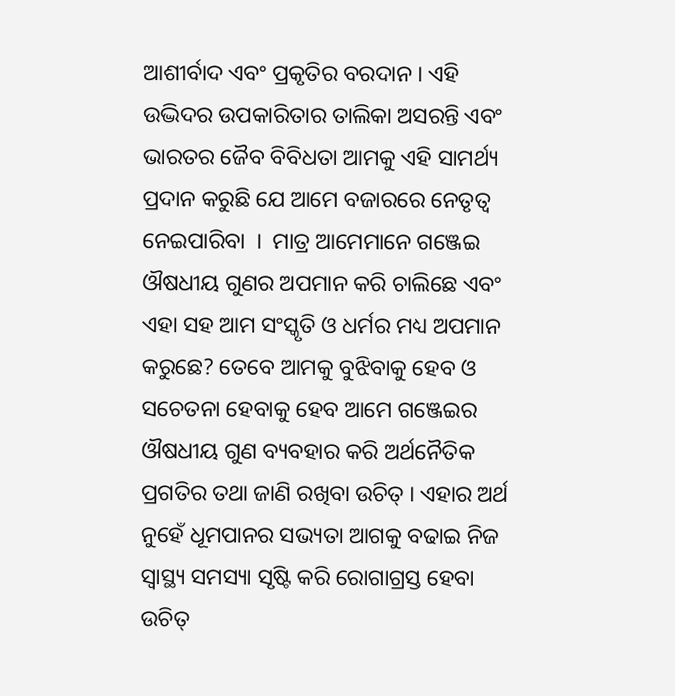ଆଶୀର୍ବାଦ ଏବଂ ପ୍ରକୃତିର ବରଦାନ । ଏହି ଉଦ୍ଭିଦର ଉପକାରିତାର ତାଲିକା ଅସରନ୍ତି ଏବଂ ଭାରତର ଜୈବ ବିବିଧତା ଆମକୁ ଏହି ସାମର୍ଥ୍ୟ ପ୍ରଦାନ କରୁଛି ଯେ ଆମେ ବଜାରରେ ନେତୃତ୍ୱ ନେଇପାରିବା  ।  ମାତ୍ର ଆମେମାନେ ଗଞ୍ଜେଇ ଔଷଧୀୟ ଗୁଣର ଅପମାନ କରି ଚାଲିଛେ ଏବଂ ଏହା ସହ ଆମ ସଂସ୍କୃତି ଓ ଧର୍ମର ମଧ୍ୟ ଅପମାନ କରୁଛେ? ତେବେ ଆମକୁ ବୁଝିବାକୁ ହେବ ଓ ସଚେତନା ହେବାକୁ ହେବ ଆମେ ଗଞ୍ଜେଇର ଔଷଧୀୟ ଗୁଣ ବ୍ୟବହାର କରି ଅର୍ଥନୈତିକ ପ୍ରଗତିର ତଥା ଜାଣି ରଖିବା ଉଚିତ୍ । ଏହାର ଅର୍ଥ ନୁହେଁ ଧୂମପାନର ସଭ୍ୟତା ଆଗକୁ ବଢାଇ ନିଜ ସ୍ୱାସ୍ଥ୍ୟ ସମସ୍ୟା ସୃଷ୍ଟି କରି ରୋଗାଗ୍ରସ୍ତ ହେବା ଉଚିତ୍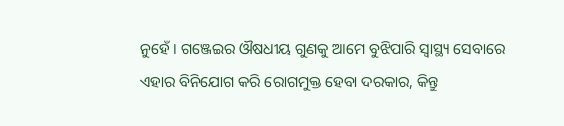ନୁହେଁ । ଗଞ୍ଜେଇର ଔଷଧୀୟ ଗୁଣକୁ ଆମେ ବୁଝିପାରି ସ୍ୱାସ୍ଥ୍ୟ ସେବାରେ ଏହାର ବିନିଯୋଗ କରି ରୋଗମୁକ୍ତ ହେବା ଦରକାର, କିନ୍ତୁ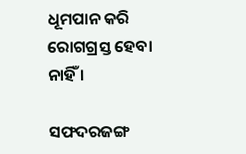ଧୂମପାନ କରି ରୋଗଗ୍ରସ୍ତ ହେବା  ନାହିଁ ।

ସଫଦରଜଙ୍ଗ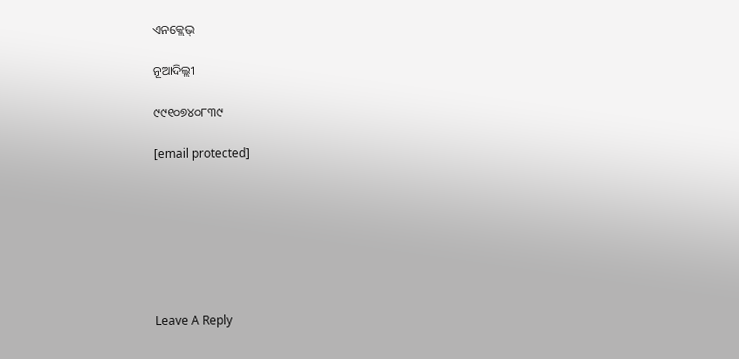ଏନକ୍ଲେଭ୍

ନୂଆଦିଲ୍ଲୀ

୯୯୧୦୭୪୦୮୩୯

[email protected]







Leave A Reply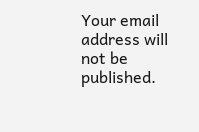Your email address will not be published.